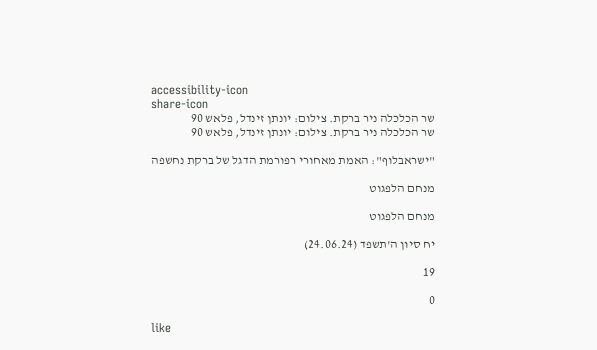accessibility-icon
share-icon
שר הכלכלה ניר ברקת. צילום: יונתן זינדל, פלאש 90
שר הכלכלה ניר ברקת. צילום: יונתן זינדל, פלאש 90

"ישראבלוף": האמת מאחורי רפורמת הדגל של ברקת נחשפה

מנחם הלפגוט

מנחם הלפגוט

יח סיון ה'תשפד (24.06.24)

19

0

like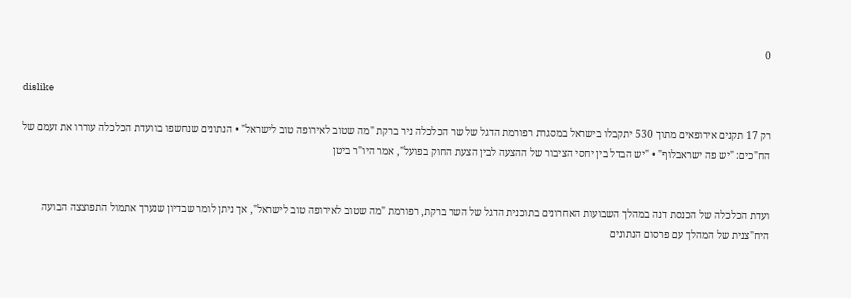0

dislike

רק 17 תקנים אירופאים מתוך 530 יתקבלו בישראל במסגרת רפורמת הדגל של שר הכלכלה ניר ברקת "מה שטוב לאירופה טוב לישראל" • הנתונים שנחשפו בוועדת הכלכלה עוררו את זעמם של הח"כים: "יש פה ישראבלוף" • "יש הבדל בין יחסי הציבור של ההצעה לבין הצעת החוק בפועל", אמר היו"ר ביטן


ועדת הכלכלה של הכנסת דנה במהלך השבועות האחרונים בתוכנית הדגל של השר ברקת, רפורמת "מה שטוב לאירופה טוב לישראל", אך ניתן לומר שבדיון שנערך אתמול התפוצצה הבועה היח"צנית של המהלך עם פרסום הנתונים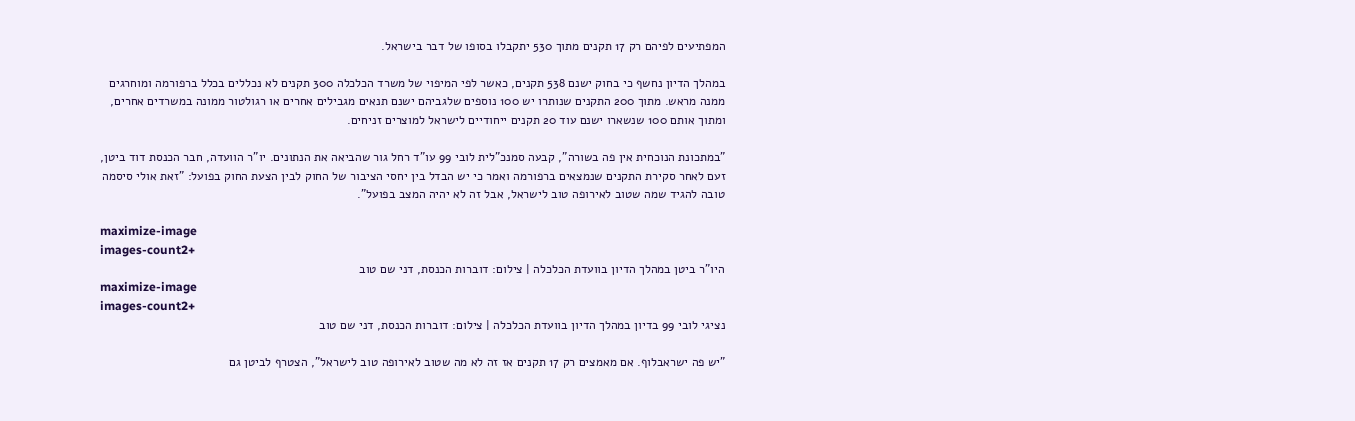המפתיעים לפיהם רק 17 תקנים מתוך 530 יתקבלו בסופו של דבר בישראל.

במהלך הדיון נחשף כי בחוק ישנם 538 תקנים, כאשר לפי המיפוי של משרד הכלכלה 300 תקנים לא נכללים בכלל ברפורמה ומוחרגים ממנה מראש. מתוך 200 התקנים שנותרו יש 100 נוספים שלגביהם ישנם תנאים מגבילים אחרים או רגולטור ממונה במשרדים אחרים, ומתוך אותם 100 שנשארו ישנם עוד 20 תקנים ייחודיים לישראל למוצרים זניחים.

"במתכונת הנוכחית אין פה בשורה", קבעה סמנכ"לית לובי 99 עו"ד רחל גור שהביאה את הנתונים. יו"ר הוועדה, חבר הכנסת דוד ביטן, זעם לאחר סקירת התקנים שנמצאים ברפורמה ואמר כי יש הבדל בין יחסי הציבור של החוק לבין הצעת החוק בפועל: "זאת אולי סיסמה טובה להגיד שמה שטוב לאירופה טוב לישראל, אבל זה לא יהיה המצב בפועל".

maximize-image
images-count2+
היו"ר ביטן במהלך הדיון בוועדת הכלכלה | צילום: דוברות הכנסת, דני שם טוב
maximize-image
images-count2+
נציגי לובי 99 בדיון במהלך הדיון בוועדת הכלכלה | צילום: דוברות הכנסת, דני שם טוב

"יש פה ישראבלוף. אם מאמצים רק 17 תקנים אז זה לא מה שטוב לאירופה טוב לישראל", הצטרף לביטן גם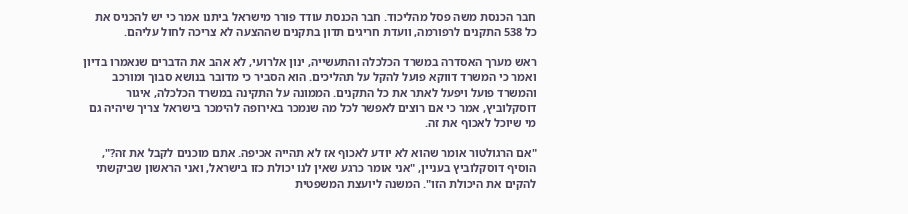חבר הכנסת משה פסל מהליכוד. חבר הכנסת עודד פורר מישראל ביתנו אמר כי יש להכניס את כל 538 התקנים לרפורמה, וועדת חריגים תדון בתקנים שההצעה לא צריכה לחול עליהם.

ראש מערך האסדרה במשרד הכלכלה והתעשייה, ינון אלרועי, לא אהב את הדברים שנאמרו בדיון ואמר כי המשרד דווקא פועל להקל על תהליכים. הוא הסביר כי מדובר בנושא סבוך ומורכב והמשרד פועל ויפעל לאתר את כל התקנים. הממונה על התקינה במשרד הכלכלה, איגור דוסקלוביץ, אמר כי אם רוצים לאפשר לכל מה שנמכר באירופה להימכר בישראל צריך שיהיה גם מי שיוכל לאכוף את זה.

"אם הרגולטור אומר שהוא לא יודע לאכוף אז לא תהייה אכיפה. אתם מוכנים לקבל את זה?", הוסיף דוסקלוביץ בעניין, "אני אומר כרגע שאין לנו יכולת כזו בישראל, ואני הראשון שביקשתי להקים את היכולת הזו". המשנה ליועצת המשפטית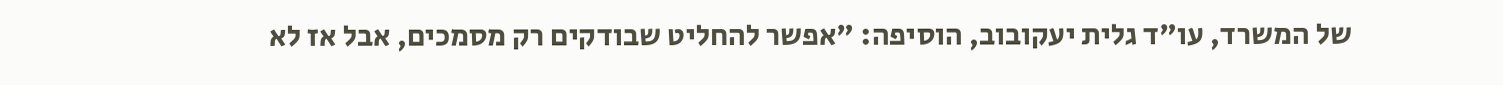של המשרד, עו"ד גלית יעקובוב, הוסיפה: "אפשר להחליט שבודקים רק מסמכים, אבל אז לא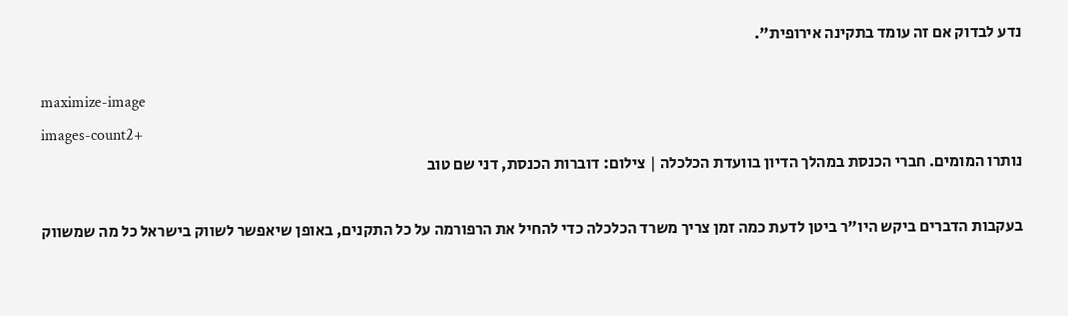נדע לבדוק אם זה עומד בתקינה אירופית".

maximize-image
images-count2+
נותרו המומים. חברי הכנסת במהלך הדיון בוועדת הכלכלה | צילום: דוברות הכנסת, דני שם טוב

בעקבות הדברים ביקש היו"ר ביטן לדעת כמה זמן צריך משרד הכלכלה כדי להחיל את הרפורמה על כל התקנים, באופן שיאפשר לשווק בישראל כל מה שמשווק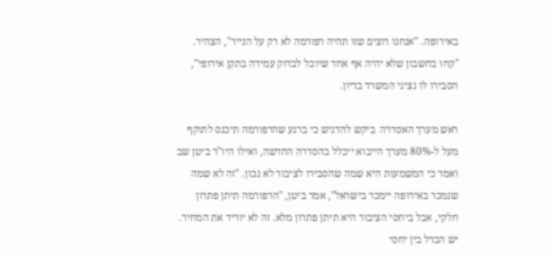באירופה. "אנחנו רוצים שזו תהיה רפורמה לא רק על הנייר", הצהיר. "קחו בחשבון שלא יהיה אף אחד שיוכל לבדוק עמידה בתקן אירופי", הסבירו לו נציגי המשרד בדיון.

ראש מערך האסדרה  ביקש להדגיש כי ברגע שהרפורמה תיכנס לתוקף מעל ל-80% מערך הייבוא ייכלל בהסדרה החדשה, ואילו היו"ר ביטן שב ואמר כי המשמעות היא שמה שהסבירו לציבור לא נכון. "זה לא שמה שנמכר באירופה יימכר בישראל", אמר ביטן, "הרפורמה תיתן פתרון חלקי, אבל ביחסי הציבור היא תיתן פתרון מלא. זה לא יוריד את המחיר. יש הבדל בין יחסי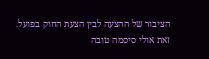הציבור של ההצעה לבין הצעת החוק בפועל. זאת אולי סיסמה טובה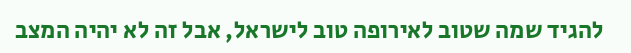להגיד שמה שטוב לאירופה טוב לישראל, אבל זה לא יהיה המצב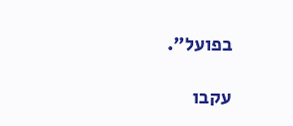בפועל".

עקבו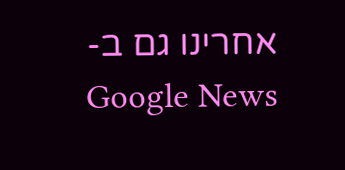אחרינו גם ב-Google News